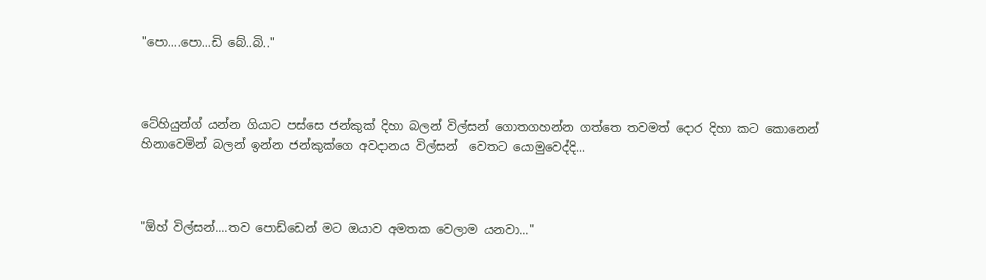"පො....පො...ඩි බේ..බි.."



ටේහියුන්ග් යන්න ගියාට පස්සෙ ජන්කුක් දිහා බලන් විල්සන් ගොතගහන්න ගත්තෙ තවමත් දොර දිහා කට කොනෙන් හිනාවෙමින් බලන් ඉන්න ජන්කුක්ගෙ අවදානය විල්සන්  වෙතට ‍යොමුවෙද්දි...



"ඕහ් විල්සන්....තව පොඩ්ඩෙන් මට ඔයාව අමතක වෙලාම යනවා..."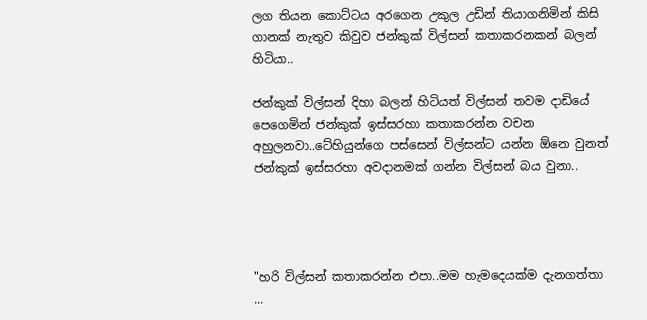ලග තියන කොට්ටය අරගෙන උකුල උඩින් තියාගනිමින් කිසි ගානක් නැතුව කිවුව ජන්කුක් විල්සන් කතාකරනකන් බලන් හිටියා..

ජන්කුක් විල්සන් දිහා බලන් හිටියත් විල්සන් තවම දාඩියේ පෙගෙමින් ජන්කුක් ඉස්සරහා කතාකරන්න වචන අහුලනවා..ටේහියුන්ගෙ පස්සෙන් විල්සන්ට යන්න ඕනෙ වුනත් ජන්කුක් ඉස්සරහා අවදානමක් ගන්න විල්සන් බය වුනා..




"හරි විල්සන් කතාකරන්න එපා..මම හැමදෙයක්ම දැනගත්තා ...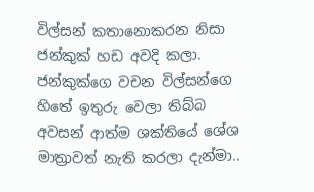විල්සන් කතානොකරන නිසා ජන්කුක් හඩ අවදි කලා. ජන්කුක්ගෙ වචන විල්සන්ගෙ හිතේ ඉතුරු වෙලා තිබ්බ අවසන් ආත්ම ශක්තියේ ශේශ මාත්‍රාවත් නැති කරලා දැන්මා..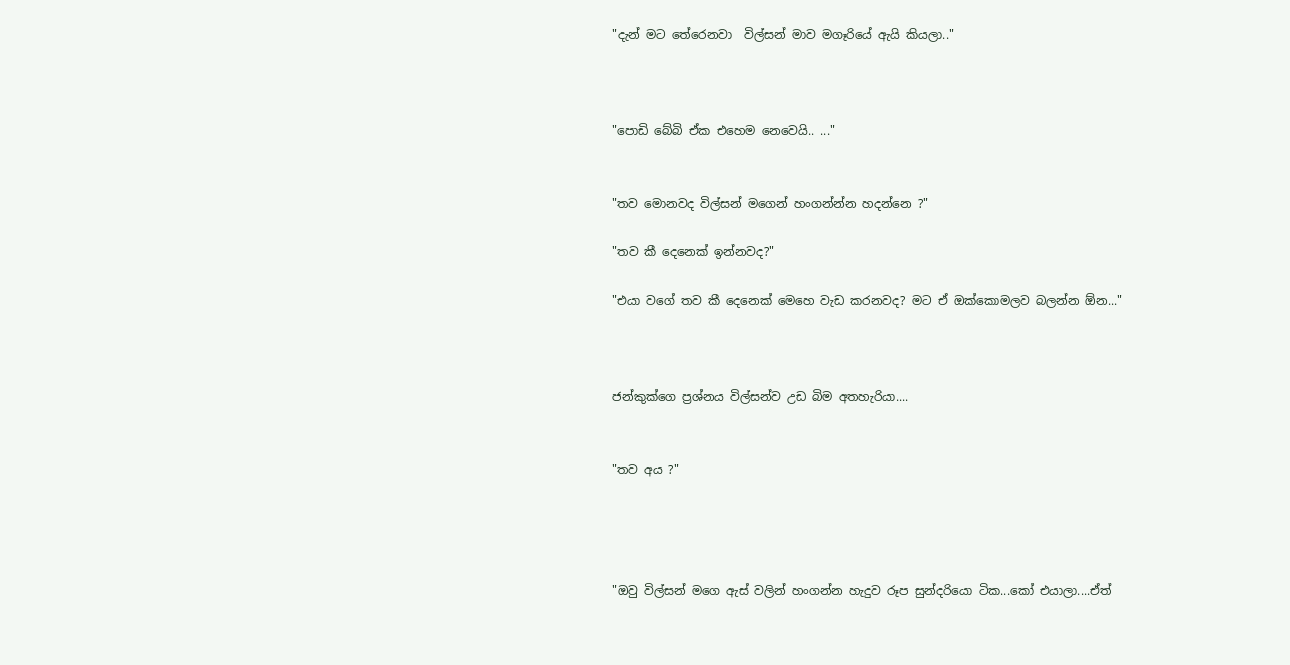"දැන් මට තේරෙනවා  විල්සන් මාව මගෑරියේ ඇයි කියලා.."



"පොඩි බේබි ඒක එහෙම නෙවෙයි.. ..."


"තව මොනවද විල්සන් මගෙන් හංගන්න්න හදන්නෙ ?"

"තව කී දෙනෙක් ඉන්නවද?"

"එයා වගේ තව කී දෙනෙක් මෙහෙ වැඩ කරනවද? මට ඒ ඔක්කොමලව බලන්න ඕන..."



ජන්කුක්ගෙ ප්‍රශ්නය විල්සන්ව උඩ බිම අතහැරියා....


"තව අය ?"




"ඔවු විල්සන් මගෙ ඇස් වලින් හංගන්න හැදුව රූප සුන්දරියො ටික...කෝ එයාලා....ඒත්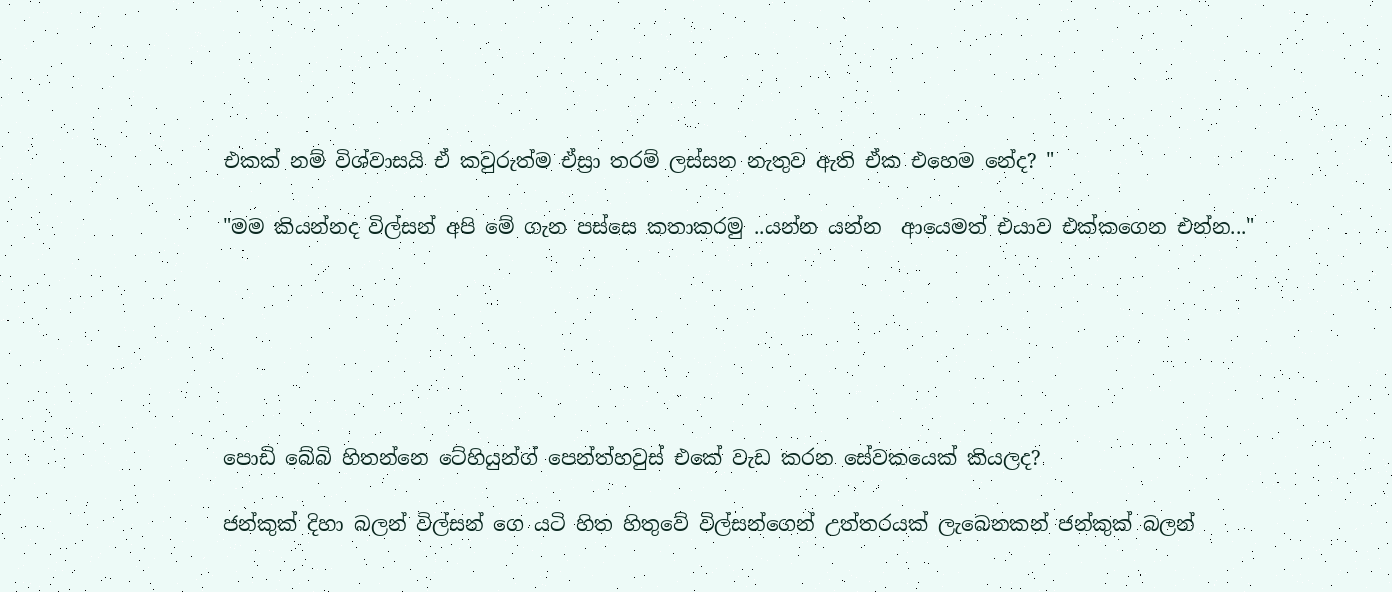එකක් නම් විශ්වාසයි ඒ කවුරුත්ම ඒස්‍රා තරම් ලස්සන නැතුව ඇති ඒක එහෙම නේද? "

"මම කියන්නද විල්සන් අපි මේ ගැන පස්සෙ කතාකරමු ..යන්න යන්න  ආයෙමත් එයාව එක්කගෙන එන්න..."






පොඩි බේබි හිතන්නෙ ටේහියුන්ග් පෙන්ත්හවුස් එකේ වැඩ කරන සේවකයෙක් කියලද?

ජන්කුක් දිහා බලන් විල්සන් ගෙ යටි හිත හිතුවේ විල්සන්ගෙන් උත්තරයක් ලැබෙනකන් ජන්කුක් බලන්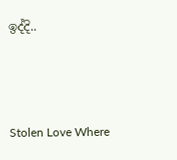ඉද්දි..



Stolen Love Where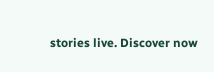stories live. Discover now